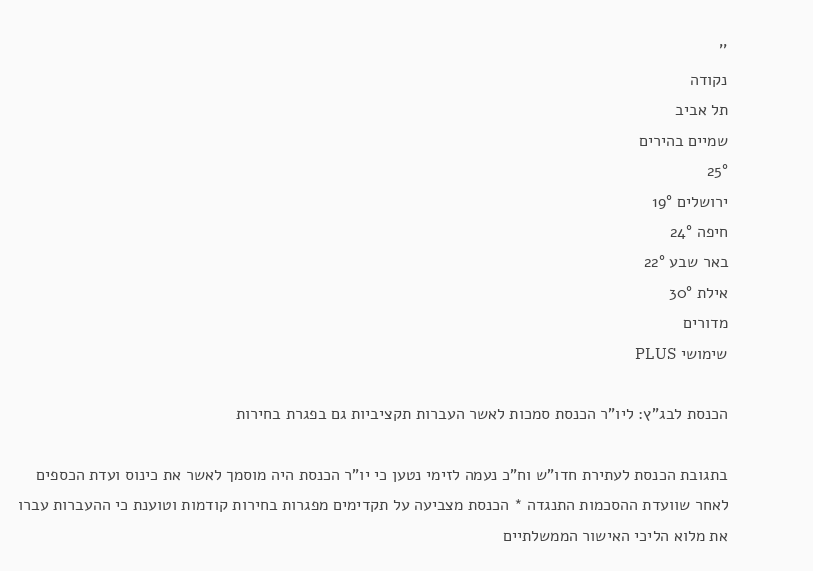''
נקודה
תל אביב
שמיים בהירים
25°
ירושלים 19°
חיפה 24°
באר שבע 22°
אילת 30°
מדורים
שימושי PLUS

הכנסת לבג"ץ: ליו"ר הכנסת סמכות לאשר העברות תקציביות גם בפגרת בחירות

בתגובת הכנסת לעתירת חדו"ש וח"כ נעמה לזימי נטען כי יו"ר הכנסת היה מוסמך לאשר את כינוס ועדת הכספים לאחר שוועדת ההסכמות התנגדה * הכנסת מצביעה על תקדימים מפגרות בחירות קודמות וטוענת כי ההעברות עברו את מלוא הליכי האישור הממשלתיים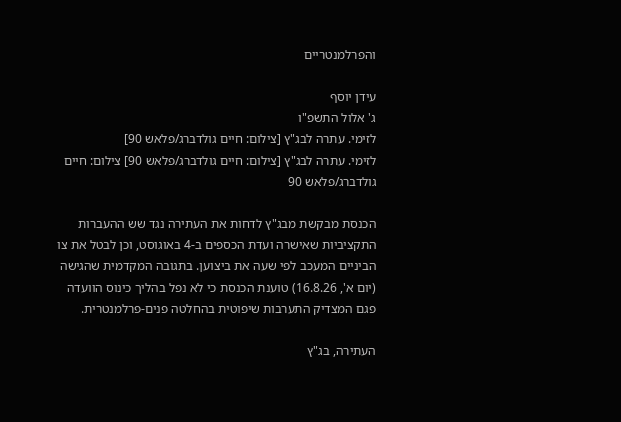והפרלמנטריים

עידן יוסף
ג' אלול התשפ"ו
לזימי. עתרה לבג"ץ [צילום: חיים גולדברג/פלאש 90]
לזימי. עתרה לבג"ץ [צילום: חיים גולדברג/פלאש 90] צילום: חיים גולדברג/פלאש 90

הכנסת מבקשת מבג"ץ לדחות את העתירה נגד שש ההעברות התקציביות שאישרה ועדת הכספים ב-4 באוגוסט, וכן לבטל את צו הביניים המעכב לפי שעה את ביצוען. בתגובה המקדמית שהגישה (יום א', 16.8.26) טוענת הכנסת כי לא נפל בהליך כינוס הוועדה פגם המצדיק התערבות שיפוטית בהחלטה פנים-פרלמנטרית.

העתירה, בג"ץ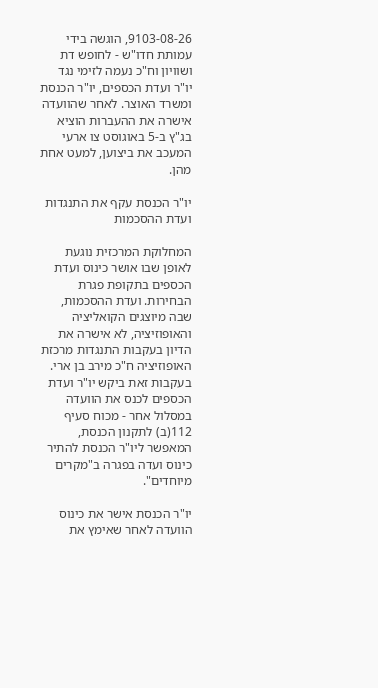9103-08-26, הוגשה בידי עמותת חדו"ש - לחופש דת ושוויון וח"כ נעמה לזימי נגד יו"ר ועדת הכספים, יו"ר הכנסת ומשרד האוצר. לאחר שהוועדה אישרה את ההעברות הוציא בג"ץ ב-5 באוגוסט צו ארעי המעכב את ביצוען, למעט אחת מהן.

יו"ר הכנסת עקף את התנגדות ועדת ההסכמות

המחלוקת המרכזית נוגעת לאופן שבו אושר כינוס ועדת הכספים בתקופת פגרת הבחירות. ועדת ההסכמות, שבה מיוצגים הקואליציה והאופוזיציה, לא אישרה את הדיון בעקבות התנגדות מרכזת האופוזיציה ח"כ מירב בן ארי. בעקבות זאת ביקש יו"ר ועדת הכספים לכנס את הוועדה במסלול אחר - מכוח סעיף 112(ב) לתקנון הכנסת, המאפשר ליו"ר הכנסת להתיר כינוס ועדה בפגרה ב"מקרים מיוחדים".

יו"ר הכנסת אישר את כינוס הוועדה לאחר שאימץ את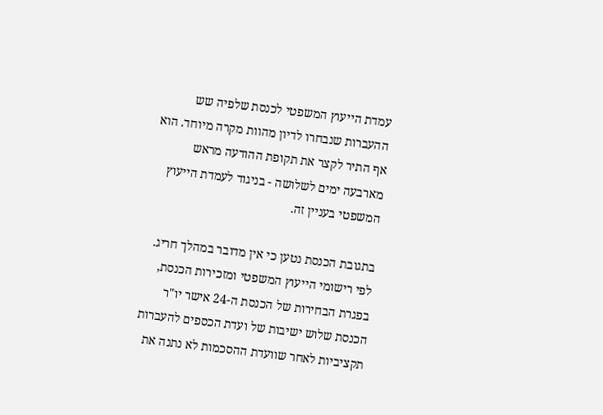עמדת הייעוץ המשפטי לכנסת שלפיה שש ההעברות שנבחרו לדיון מהוות מקרה מיוחד. הוא אף התיר לקצר את תקופת ההודעה מראש מארבעה ימים לשלושה - בניגוד לעמדת הייעוץ המשפטי בעניין זה.

בתגובת הכנסת נטען כי אין מדובר במהלך חריג. לפי רישומי הייעוץ המשפטי ומזכירות הכנסת, בפגרת הבחירות של הכנסת ה-24 אישר יו"ר הכנסת שלוש ישיבות של ועדת הכספים להעברות תקציביות לאחר שוועדת ההסכמות לא נתנה את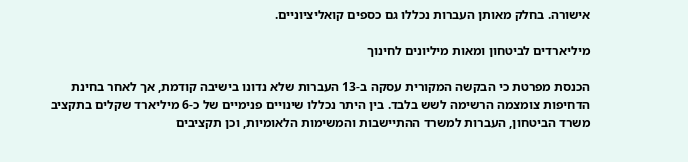אישורה. בחלק מאותן העברות נכללו גם כספים קואליציוניים.

מיליארדים לביטחון ומאות מיליונים לחינוך

הכנסת מפרטת כי הבקשה המקורית עסקה ב-13 העברות שלא נדונו בישיבה קודמת, אך לאחר בחינת הדחיפות צומצמה הרשימה לשש בלבד. בין היתר נכללו שינויים פנימיים של כ-6 מיליארד שקלים בתקציב משרד הביטחון, העברות למשרד ההתיישבות והמשימות הלאומיות, וכן תקציבים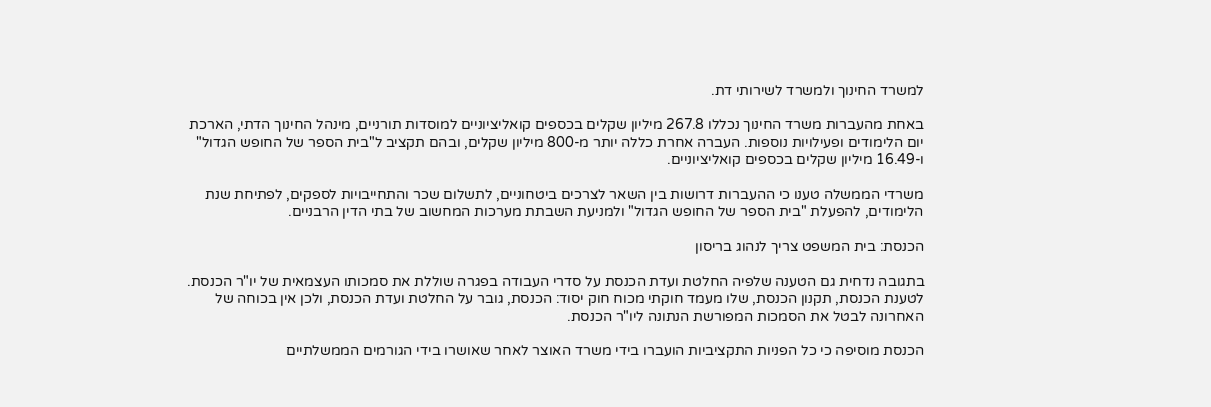למשרד החינוך ולמשרד לשירותי דת.

באחת מהעברות משרד החינוך נכללו 267.8 מיליון שקלים בכספים קואליציוניים למוסדות תורניים, מינהל החינוך הדתי, הארכת יום הלימודים ופעילויות נוספות. העברה אחרת כללה יותר מ-800 מיליון שקלים, ובהם תקציב ל"בית הספר של החופש הגדול" ו-16.49 מיליון שקלים בכספים קואליציוניים.

משרדי הממשלה טענו כי ההעברות דרושות בין השאר לצרכים ביטחוניים, לתשלום שכר והתחייבויות לספקים, לפתיחת שנת הלימודים, להפעלת "בית הספר של החופש הגדול" ולמניעת השבתת מערכות המחשוב של בתי הדין הרבניים.

הכנסת: בית המשפט צריך לנהוג בריסון

בתגובה נדחית גם הטענה שלפיה החלטת ועדת הכנסת על סדרי העבודה בפגרה שוללת את סמכותו העצמאית של יו"ר הכנסת. לטענת הכנסת, תקנון הכנסת, שלו מעמד חוקתי מכוח חוק יסוד: הכנסת, גובר על החלטת ועדת הכנסת, ולכן אין בכוחה של האחרונה לבטל את הסמכות המפורשת הנתונה ליו"ר הכנסת.

הכנסת מוסיפה כי כל הפניות התקציביות הועברו בידי משרד האוצר לאחר שאושרו בידי הגורמים הממשלתיים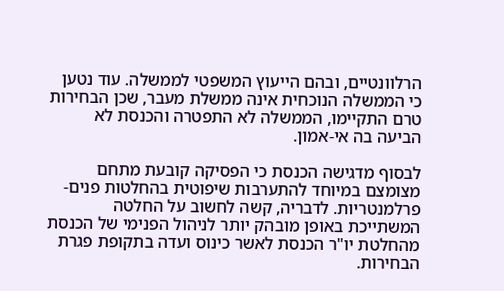הרלוונטיים, ובהם הייעוץ המשפטי לממשלה. עוד נטען כי הממשלה הנוכחית אינה ממשלת מעבר, שכן הבחירות טרם התקיימו, הממשלה לא התפטרה והכנסת לא הביעה בה אי-אמון.

לבסוף מדגישה הכנסת כי הפסיקה קובעת מתחם מצומצם במיוחד להתערבות שיפוטית בהחלטות פנים-פרלמנטריות. לדבריה, קשה לחשוב על החלטה המשתייכת באופן מובהק יותר לניהול הפנימי של הכנסת מהחלטת יו"ר הכנסת לאשר כינוס ועדה בתקופת פגרת הבחירות.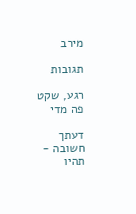מירב

תגובות

רגע, שקט פה מדי

דעתך חשובה - תהיו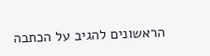הראשונים להגיב על הכתבה